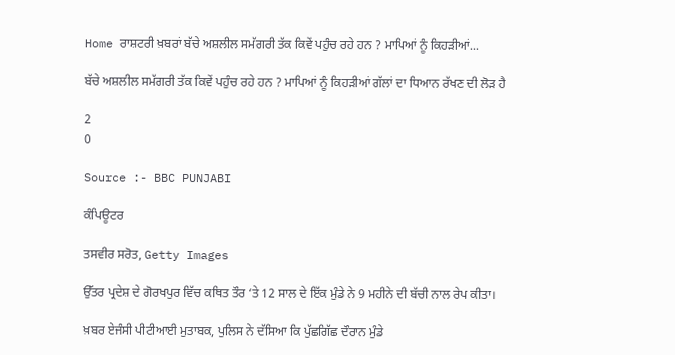Home ਰਾਸ਼ਟਰੀ ਖ਼ਬਰਾਂ ਬੱਚੇ ਅਸ਼ਲੀਲ ਸਮੱਗਰੀ ਤੱਕ ਕਿਵੇਂ ਪਹੁੰਚ ਰਹੇ ਹਨ ? ਮਾਪਿਆਂ ਨੂੰ ਕਿਹੜੀਆਂ...

ਬੱਚੇ ਅਸ਼ਲੀਲ ਸਮੱਗਰੀ ਤੱਕ ਕਿਵੇਂ ਪਹੁੰਚ ਰਹੇ ਹਨ ? ਮਾਪਿਆਂ ਨੂੰ ਕਿਹੜੀਆਂ ਗੱਲਾਂ ਦਾ ਧਿਆਨ ਰੱਖਣ ਦੀ ਲੋੜ ਹੈ

2
0

Source :- BBC PUNJABI

ਕੰਪਿਊਟਰ

ਤਸਵੀਰ ਸਰੋਤ, Getty Images

ਉੱਤਰ ਪ੍ਰਦੇਸ਼ ਦੇ ਗੋਰਖਪੁਰ ਵਿੱਚ ਕਥਿਤ ਤੌਰ ‘ਤੇ 12 ਸਾਲ ਦੇ ਇੱਕ ਮੁੰਡੇ ਨੇ 9 ਮਹੀਨੇ ਦੀ ਬੱਚੀ ਨਾਲ ਰੇਪ ਕੀਤਾ।

ਖ਼ਬਰ ਏਜੰਸੀ ਪੀਟੀਆਈ ਮੁਤਾਬਕ, ਪੁਲਿਸ ਨੇ ਦੱਸਿਆ ਕਿ ਪੁੱਛਗਿੱਛ ਦੌਰਾਨ ਮੁੰਡੇ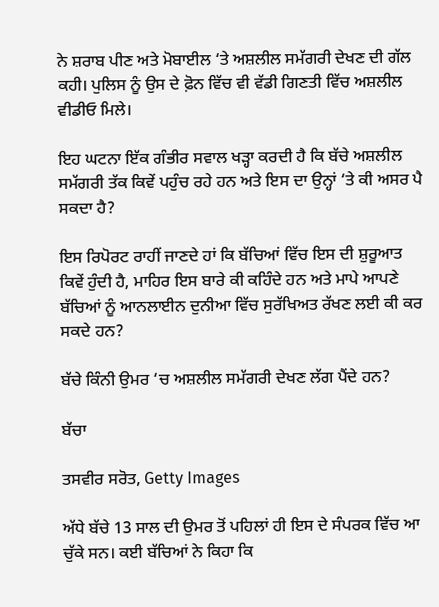ਨੇ ਸ਼ਰਾਬ ਪੀਣ ਅਤੇ ਮੋਬਾਈਲ ‘ਤੇ ਅਸ਼ਲੀਲ ਸਮੱਗਰੀ ਦੇਖਣ ਦੀ ਗੱਲ ਕਹੀ। ਪੁਲਿਸ ਨੂੰ ਉਸ ਦੇ ਫ਼ੋਨ ਵਿੱਚ ਵੀ ਵੱਡੀ ਗਿਣਤੀ ਵਿੱਚ ਅਸ਼ਲੀਲ ਵੀਡੀਓ ਮਿਲੇ।

ਇਹ ਘਟਨਾ ਇੱਕ ਗੰਭੀਰ ਸਵਾਲ ਖੜ੍ਹਾ ਕਰਦੀ ਹੈ ਕਿ ਬੱਚੇ ਅਸ਼ਲੀਲ ਸਮੱਗਰੀ ਤੱਕ ਕਿਵੇਂ ਪਹੁੰਚ ਰਹੇ ਹਨ ਅਤੇ ਇਸ ਦਾ ਉਨ੍ਹਾਂ ‘ਤੇ ਕੀ ਅਸਰ ਪੈ ਸਕਦਾ ਹੈ?

ਇਸ ਰਿਪੋਰਟ ਰਾਹੀਂ ਜਾਣਦੇ ਹਾਂ ਕਿ ਬੱਚਿਆਂ ਵਿੱਚ ਇਸ ਦੀ ਸ਼ੁਰੂਆਤ ਕਿਵੇਂ ਹੁੰਦੀ ਹੈ, ਮਾਹਿਰ ਇਸ ਬਾਰੇ ਕੀ ਕਹਿੰਦੇ ਹਨ ਅਤੇ ਮਾਪੇ ਆਪਣੇ ਬੱਚਿਆਂ ਨੂੰ ਆਨਲਾਈਨ ਦੁਨੀਆ ਵਿੱਚ ਸੁਰੱਖਿਅਤ ਰੱਖਣ ਲਈ ਕੀ ਕਰ ਸਕਦੇ ਹਨ?

ਬੱਚੇ ਕਿੰਨੀ ਉਮਰ ‘ਚ ਅਸ਼ਲੀਲ ਸਮੱਗਰੀ ਦੇਖਣ ਲੱਗ ਪੈਂਦੇ ਹਨ?

ਬੱਚਾ

ਤਸਵੀਰ ਸਰੋਤ, Getty Images

ਅੱਧੇ ਬੱਚੇ 13 ਸਾਲ ਦੀ ਉਮਰ ਤੋਂ ਪਹਿਲਾਂ ਹੀ ਇਸ ਦੇ ਸੰਪਰਕ ਵਿੱਚ ਆ ਚੁੱਕੇ ਸਨ। ਕਈ ਬੱਚਿਆਂ ਨੇ ਕਿਹਾ ਕਿ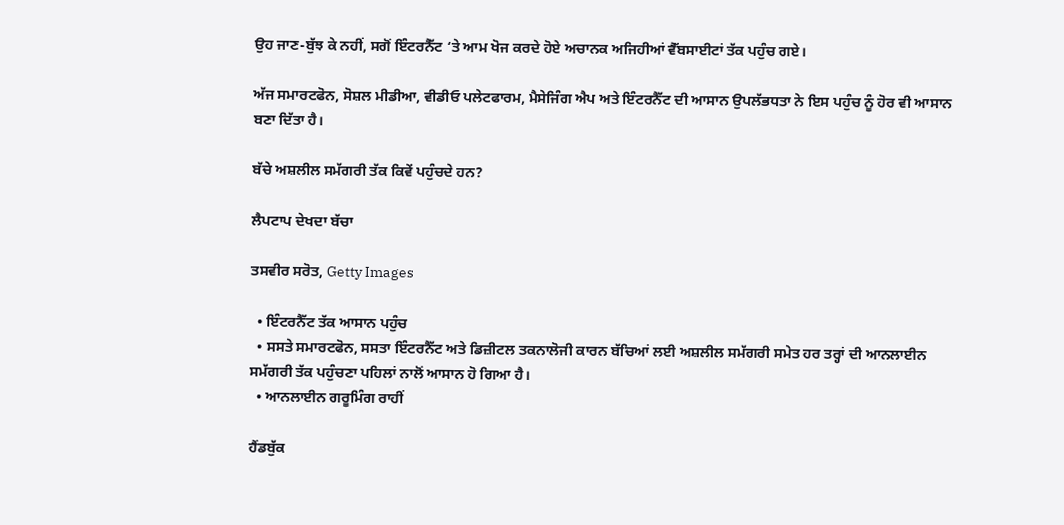ਉਹ ਜਾਣ-ਬੁੱਝ ਕੇ ਨਹੀਂ, ਸਗੋਂ ਇੰਟਰਨੈੱਟ ‘ਤੇ ਆਮ ਖੋਜ ਕਰਦੇ ਹੋਏ ਅਚਾਨਕ ਅਜਿਹੀਆਂ ਵੈੱਬਸਾਈਟਾਂ ਤੱਕ ਪਹੁੰਚ ਗਏ।

ਅੱਜ ਸਮਾਰਟਫੋਨ, ਸੋਸ਼ਲ ਮੀਡੀਆ, ਵੀਡੀਓ ਪਲੇਟਫਾਰਮ, ਮੈਸੇਜਿੰਗ ਐਪ ਅਤੇ ਇੰਟਰਨੈੱਟ ਦੀ ਆਸਾਨ ਉਪਲੱਭਧਤਾ ਨੇ ਇਸ ਪਹੁੰਚ ਨੂੰ ਹੋਰ ਵੀ ਆਸਾਨ ਬਣਾ ਦਿੱਤਾ ਹੈ।

ਬੱਚੇ ਅਸ਼ਲੀਲ ਸਮੱਗਰੀ ਤੱਕ ਕਿਵੇਂ ਪਹੁੰਚਦੇ ਹਨ?

ਲੈਪਟਾਪ ਦੇਖਦਾ ਬੱਚਾ

ਤਸਵੀਰ ਸਰੋਤ, Getty Images

  • ਇੰਟਰਨੈੱਟ ਤੱਕ ਆਸਾਨ ਪਹੁੰਚ
  • ਸਸਤੇ ਸਮਾਰਟਫੋਨ, ਸਸਤਾ ਇੰਟਰਨੈੱਟ ਅਤੇ ਡਿਜ਼ੀਟਲ ਤਕਨਾਲੋਜੀ ਕਾਰਨ ਬੱਚਿਆਂ ਲਈ ਅਸ਼ਲੀਲ ਸਮੱਗਰੀ ਸਮੇਤ ਹਰ ਤਰ੍ਹਾਂ ਦੀ ਆਨਲਾਈਨ ਸਮੱਗਰੀ ਤੱਕ ਪਹੁੰਚਣਾ ਪਹਿਲਾਂ ਨਾਲੋਂ ਆਸਾਨ ਹੋ ਗਿਆ ਹੈ।
  • ਆਨਲਾਈਨ ਗਰੂਮਿੰਗ ਰਾਹੀਂ

ਹੈਂਡਬੁੱਕ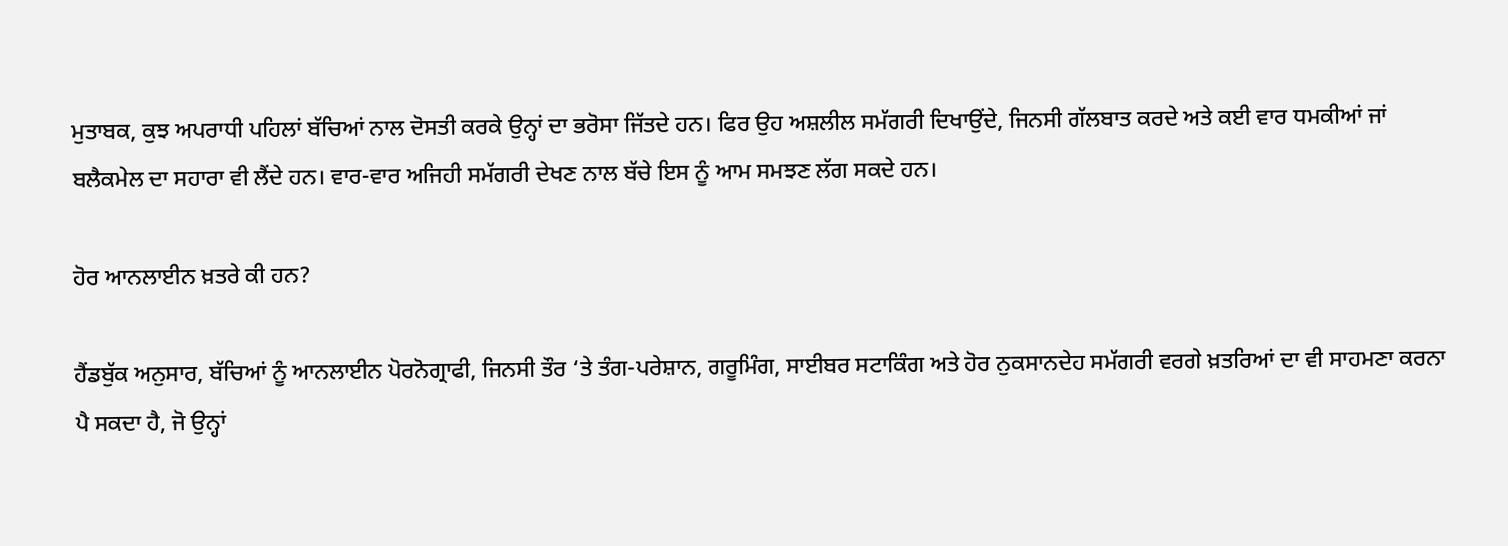ਮੁਤਾਬਕ, ਕੁਝ ਅਪਰਾਧੀ ਪਹਿਲਾਂ ਬੱਚਿਆਂ ਨਾਲ ਦੋਸਤੀ ਕਰਕੇ ਉਨ੍ਹਾਂ ਦਾ ਭਰੋਸਾ ਜਿੱਤਦੇ ਹਨ। ਫਿਰ ਉਹ ਅਸ਼ਲੀਲ ਸਮੱਗਰੀ ਦਿਖਾਉਂਦੇ, ਜਿਨਸੀ ਗੱਲਬਾਤ ਕਰਦੇ ਅਤੇ ਕਈ ਵਾਰ ਧਮਕੀਆਂ ਜਾਂ ਬਲੈਕਮੇਲ ਦਾ ਸਹਾਰਾ ਵੀ ਲੈਂਦੇ ਹਨ। ਵਾਰ-ਵਾਰ ਅਜਿਹੀ ਸਮੱਗਰੀ ਦੇਖਣ ਨਾਲ ਬੱਚੇ ਇਸ ਨੂੰ ਆਮ ਸਮਝਣ ਲੱਗ ਸਕਦੇ ਹਨ।

ਹੋਰ ਆਨਲਾਈਨ ਖ਼ਤਰੇ ਕੀ ਹਨ?

ਹੈਂਡਬੁੱਕ ਅਨੁਸਾਰ, ਬੱਚਿਆਂ ਨੂੰ ਆਨਲਾਈਨ ਪੋਰਨੋਗ੍ਰਾਫੀ, ਜਿਨਸੀ ਤੌਰ ‘ਤੇ ਤੰਗ-ਪਰੇਸ਼ਾਨ, ਗਰੂਮਿੰਗ, ਸਾਈਬਰ ਸਟਾਕਿੰਗ ਅਤੇ ਹੋਰ ਨੁਕਸਾਨਦੇਹ ਸਮੱਗਰੀ ਵਰਗੇ ਖ਼ਤਰਿਆਂ ਦਾ ਵੀ ਸਾਹਮਣਾ ਕਰਨਾ ਪੈ ਸਕਦਾ ਹੈ, ਜੋ ਉਨ੍ਹਾਂ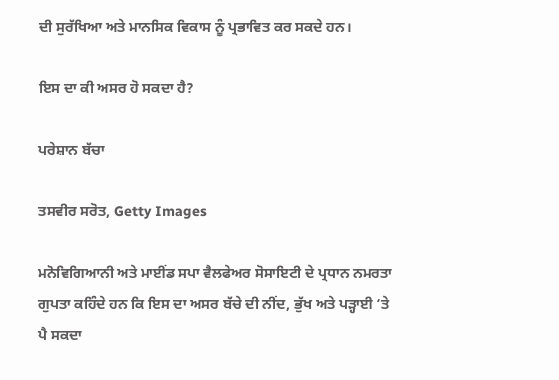ਦੀ ਸੁਰੱਖਿਆ ਅਤੇ ਮਾਨਸਿਕ ਵਿਕਾਸ ਨੂੰ ਪ੍ਰਭਾਵਿਤ ਕਰ ਸਕਦੇ ਹਨ।

ਇਸ ਦਾ ਕੀ ਅਸਰ ਹੋ ਸਕਦਾ ਹੈ?

ਪਰੇਸ਼ਾਨ ਬੱਚਾ

ਤਸਵੀਰ ਸਰੋਤ, Getty Images

ਮਨੋਵਿਗਿਆਨੀ ਅਤੇ ਮਾਈਂਡ ਸਪਾ ਵੈਲਫੇਅਰ ਸੋਸਾਇਟੀ ਦੇ ਪ੍ਰਧਾਨ ਨਮਰਤਾ ਗੁਪਤਾ ਕਹਿੰਦੇ ਹਨ ਕਿ ਇਸ ਦਾ ਅਸਰ ਬੱਚੇ ਦੀ ਨੀਂਦ, ਭੁੱਖ ਅਤੇ ਪੜ੍ਹਾਈ ‘ਤੇ ਪੈ ਸਕਦਾ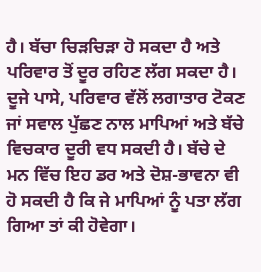ਹੈ। ਬੱਚਾ ਚਿੜਚਿੜਾ ਹੋ ਸਕਦਾ ਹੈ ਅਤੇ ਪਰਿਵਾਰ ਤੋਂ ਦੂਰ ਰਹਿਣ ਲੱਗ ਸਕਦਾ ਹੈ। ਦੂਜੇ ਪਾਸੇ, ਪਰਿਵਾਰ ਵੱਲੋਂ ਲਗਾਤਾਰ ਟੋਕਣ ਜਾਂ ਸਵਾਲ ਪੁੱਛਣ ਨਾਲ ਮਾਪਿਆਂ ਅਤੇ ਬੱਚੇ ਵਿਚਕਾਰ ਦੂਰੀ ਵਧ ਸਕਦੀ ਹੈ। ਬੱਚੇ ਦੇ ਮਨ ਵਿੱਚ ਇਹ ਡਰ ਅਤੇ ਦੋਸ਼-ਭਾਵਨਾ ਵੀ ਹੋ ਸਕਦੀ ਹੈ ਕਿ ਜੇ ਮਾਪਿਆਂ ਨੂੰ ਪਤਾ ਲੱਗ ਗਿਆ ਤਾਂ ਕੀ ਹੋਵੇਗਾ।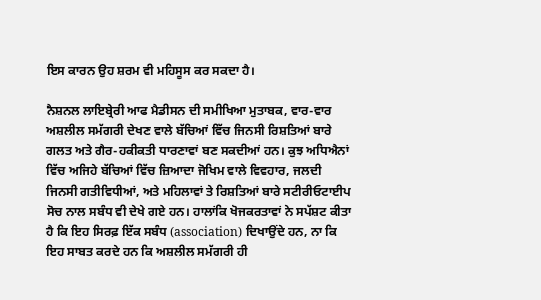ਇਸ ਕਾਰਨ ਉਹ ਸ਼ਰਮ ਵੀ ਮਹਿਸੂਸ ਕਰ ਸਕਦਾ ਹੈ।

ਨੈਸ਼ਨਲ ਲਾਇਬ੍ਰੇਰੀ ਆਫ ਮੈਡੀਸਨ ਦੀ ਸਮੀਖਿਆ ਮੁਤਾਬਕ, ਵਾਰ-ਵਾਰ ਅਸ਼ਲੀਲ ਸਮੱਗਰੀ ਦੇਖਣ ਵਾਲੇ ਬੱਚਿਆਂ ਵਿੱਚ ਜਿਨਸੀ ਰਿਸ਼ਤਿਆਂ ਬਾਰੇ ਗਲਤ ਅਤੇ ਗੈਰ-ਹਕੀਕਤੀ ਧਾਰਣਾਵਾਂ ਬਣ ਸਕਦੀਆਂ ਹਨ। ਕੁਝ ਅਧਿਐਨਾਂ ਵਿੱਚ ਅਜਿਹੇ ਬੱਚਿਆਂ ਵਿੱਚ ਜ਼ਿਆਦਾ ਜੋਖਿਮ ਵਾਲੇ ਵਿਵਹਾਰ, ਜਲਦੀ ਜਿਨਸੀ ਗਤੀਵਿਧੀਆਂ, ਅਤੇ ਮਹਿਲਾਵਾਂ ਤੇ ਰਿਸ਼ਤਿਆਂ ਬਾਰੇ ਸਟੀਰੀਓਟਾਈਪ ਸੋਚ ਨਾਲ ਸਬੰਧ ਵੀ ਦੇਖੇ ਗਏ ਹਨ। ਹਾਲਾਂਕਿ ਖੋਜਕਰਤਾਵਾਂ ਨੇ ਸਪੱਸ਼ਟ ਕੀਤਾ ਹੈ ਕਿ ਇਹ ਸਿਰਫ਼ ਇੱਕ ਸਬੰਧ (association) ਦਿਖਾਉਂਦੇ ਹਨ, ਨਾ ਕਿ ਇਹ ਸਾਬਤ ਕਰਦੇ ਹਨ ਕਿ ਅਸ਼ਲੀਲ ਸਮੱਗਰੀ ਹੀ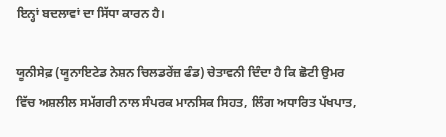ਇਨ੍ਹਾਂ ਬਦਲਾਵਾਂ ਦਾ ਸਿੱਧਾ ਕਾਰਨ ਹੈ।

ਯੂਨੀਸੇਫ਼ (ਯੂਨਾਇਟੇਡ ਨੇਸ਼ਨ ਚਿਲਡਰੇਂਜ਼ ਫੰਡ) ਚੇਤਾਵਨੀ ਦਿੰਦਾ ਹੈ ਕਿ ਛੋਟੀ ਉਮਰ ਵਿੱਚ ਅਸ਼ਲੀਲ ਸਮੱਗਰੀ ਨਾਲ ਸੰਪਰਕ ਮਾਨਸਿਕ ਸਿਹਤ, ਲਿੰਗ ਅਧਾਰਿਤ ਪੱਖਪਾਤ,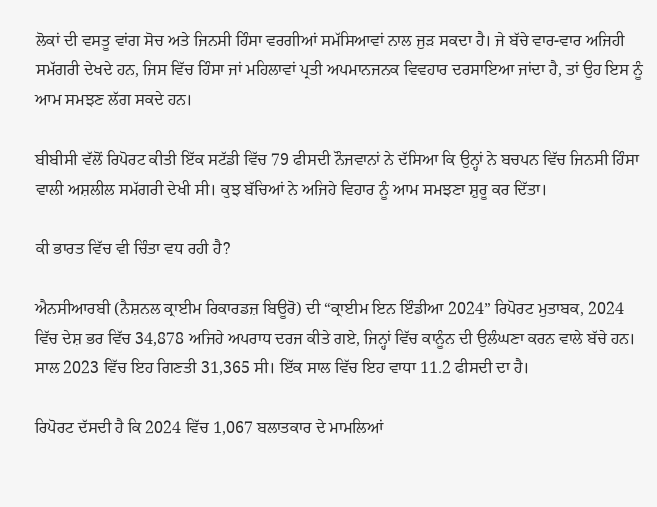ਲੋਕਾਂ ਦੀ ਵਸਤੂ ਵਾਂਗ ਸੋਚ ਅਤੇ ਜਿਨਸੀ ਹਿੰਸਾ ਵਰਗੀਆਂ ਸਮੱਸਿਆਵਾਂ ਨਾਲ ਜੁੜ ਸਕਦਾ ਹੈ। ਜੇ ਬੱਚੇ ਵਾਰ-ਵਾਰ ਅਜਿਹੀ ਸਮੱਗਰੀ ਦੇਖਦੇ ਹਨ, ਜਿਸ ਵਿੱਚ ਹਿੰਸਾ ਜਾਂ ਮਹਿਲਾਵਾਂ ਪ੍ਰਤੀ ਅਪਮਾਨਜਨਕ ਵਿਵਹਾਰ ਦਰਸਾਇਆ ਜਾਂਦਾ ਹੈ, ਤਾਂ ਉਹ ਇਸ ਨੂੰ ਆਮ ਸਮਝਣ ਲੱਗ ਸਕਦੇ ਹਨ।

ਬੀਬੀਸੀ ਵੱਲੋਂ ਰਿਪੋਰਟ ਕੀਤੀ ਇੱਕ ਸਟੱਡੀ ਵਿੱਚ 79 ਫੀਸਦੀ ਨੌਜਵਾਨਾਂ ਨੇ ਦੱਸਿਆ ਕਿ ਉਨ੍ਹਾਂ ਨੇ ਬਚਪਨ ਵਿੱਚ ਜਿਨਸੀ ਹਿੰਸਾ ਵਾਲੀ ਅਸ਼ਲੀਲ ਸਮੱਗਰੀ ਦੇਖੀ ਸੀ। ਕੁਝ ਬੱਚਿਆਂ ਨੇ ਅਜਿਹੇ ਵਿਹਾਰ ਨੂੰ ਆਮ ਸਮਝਣਾ ਸ਼ੁਰੂ ਕਰ ਦਿੱਤਾ।

ਕੀ ਭਾਰਤ ਵਿੱਚ ਵੀ ਚਿੰਤਾ ਵਧ ਰਹੀ ਹੈ?

ਐਨਸੀਆਰਬੀ (ਨੈਸ਼ਨਲ ਕ੍ਰਾਈਮ ਰਿਕਾਰਡਜ਼ ਬਿਊਰੋ) ਦੀ “ਕ੍ਰਾਈਮ ਇਨ ਇੰਡੀਆ 2024” ਰਿਪੋਰਟ ਮੁਤਾਬਕ, 2024 ਵਿੱਚ ਦੇਸ਼ ਭਰ ਵਿੱਚ 34,878 ਅਜਿਹੇ ਅਪਰਾਧ ਦਰਜ ਕੀਤੇ ਗਏ, ਜਿਨ੍ਹਾਂ ਵਿੱਚ ਕਾਨੂੰਨ ਦੀ ਉਲੰਘਣਾ ਕਰਨ ਵਾਲੇ ਬੱਚੇ ਹਨ। ਸਾਲ 2023 ਵਿੱਚ ਇਹ ਗਿਣਤੀ 31,365 ਸੀ। ਇੱਕ ਸਾਲ ਵਿੱਚ ਇਹ ਵਾਧਾ 11.2 ਫੀਸਦੀ ਦਾ ਹੈ।

ਰਿਪੋਰਟ ਦੱਸਦੀ ਹੈ ਕਿ 2024 ਵਿੱਚ 1,067 ਬਲਾਤਕਾਰ ਦੇ ਮਾਮਲਿਆਂ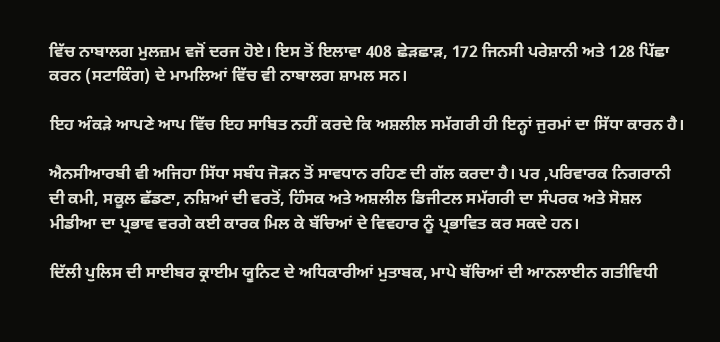ਵਿੱਚ ਨਾਬਾਲਗ ਮੁਲਜ਼ਮ ਵਜੋਂ ਦਰਜ ਹੋਏ। ਇਸ ਤੋਂ ਇਲਾਵਾ 408 ਛੇੜਛਾੜ, 172 ਜਿਨਸੀ ਪਰੇਸ਼ਾਨੀ ਅਤੇ 128 ਪਿੱਛਾ ਕਰਨ (ਸਟਾਕਿੰਗ) ਦੇ ਮਾਮਲਿਆਂ ਵਿੱਚ ਵੀ ਨਾਬਾਲਗ ਸ਼ਾਮਲ ਸਨ।

ਇਹ ਅੰਕੜੇ ਆਪਣੇ ਆਪ ਵਿੱਚ ਇਹ ਸਾਬਿਤ ਨਹੀਂ ਕਰਦੇ ਕਿ ਅਸ਼ਲੀਲ ਸਮੱਗਰੀ ਹੀ ਇਨ੍ਹਾਂ ਜੁਰਮਾਂ ਦਾ ਸਿੱਧਾ ਕਾਰਨ ਹੈ।

ਐਨਸੀਆਰਬੀ ਵੀ ਅਜਿਹਾ ਸਿੱਧਾ ਸਬੰਧ ਜੋੜਨ ਤੋਂ ਸਾਵਧਾਨ ਰਹਿਣ ਦੀ ਗੱਲ ਕਰਦਾ ਹੈ। ਪਰ ,ਪਰਿਵਾਰਕ ਨਿਗਰਾਨੀ ਦੀ ਕਮੀ, ਸਕੂਲ ਛੱਡਣਾ, ਨਸ਼ਿਆਂ ਦੀ ਵਰਤੋਂ, ਹਿੰਸਕ ਅਤੇ ਅਸ਼ਲੀਲ ਡਿਜੀਟਲ ਸਮੱਗਰੀ ਦਾ ਸੰਪਰਕ ਅਤੇ ਸੋਸ਼ਲ ਮੀਡੀਆ ਦਾ ਪ੍ਰਭਾਵ ਵਰਗੇ ਕਈ ਕਾਰਕ ਮਿਲ ਕੇ ਬੱਚਿਆਂ ਦੇ ਵਿਵਹਾਰ ਨੂੰ ਪ੍ਰਭਾਵਿਤ ਕਰ ਸਕਦੇ ਹਨ।

ਦਿੱਲੀ ਪੁਲਿਸ ਦੀ ਸਾਈਬਰ ਕ੍ਰਾਈਮ ਯੂਨਿਟ ਦੇ ਅਧਿਕਾਰੀਆਂ ਮੁਤਾਬਕ, ਮਾਪੇ ਬੱਚਿਆਂ ਦੀ ਆਨਲਾਈਨ ਗਤੀਵਿਧੀ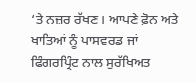‘ਤੇ ਨਜ਼ਰ ਰੱਖਣ। ਆਪਣੇ ਫ਼ੋਨ ਅਤੇ ਖਾਤਿਆਂ ਨੂੰ ਪਾਸਵਰਡ ਜਾਂ ਫਿੰਗਰਪ੍ਰਿੰਟ ਨਾਲ ਸੁਰੱਖਿਅਤ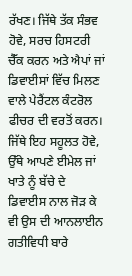ਰੱਖਣ। ਜਿੱਥੇ ਤੱਕ ਸੰਭਵ ਹੋਵੇ, ਸਰਚ ਹਿਸਟਰੀ ਚੈੱਕ ਕਰਨ ਅਤੇ ਐਪਾਂ ਜਾਂ ਡਿਵਾਈਸਾਂ ਵਿੱਚ ਮਿਲਣ ਵਾਲੇ ਪੇਰੈਂਟਲ ਕੰਟਰੋਲ ਫੀਚਰ ਦੀ ਵਰਤੋਂ ਕਰਨ। ਜਿੱਥੇ ਇਹ ਸਹੂਲਤ ਹੋਵੇ, ਉੱਥੇ ਆਪਣੇ ਈਮੇਲ ਜਾਂ ਖਾਤੇ ਨੂੰ ਬੱਚੇ ਦੇ ਡਿਵਾਈਸ ਨਾਲ ਜੋੜ ਕੇ ਵੀ ਉਸ ਦੀ ਆਨਲਾਈਨ ਗਤੀਵਿਧੀ ਬਾਰੇ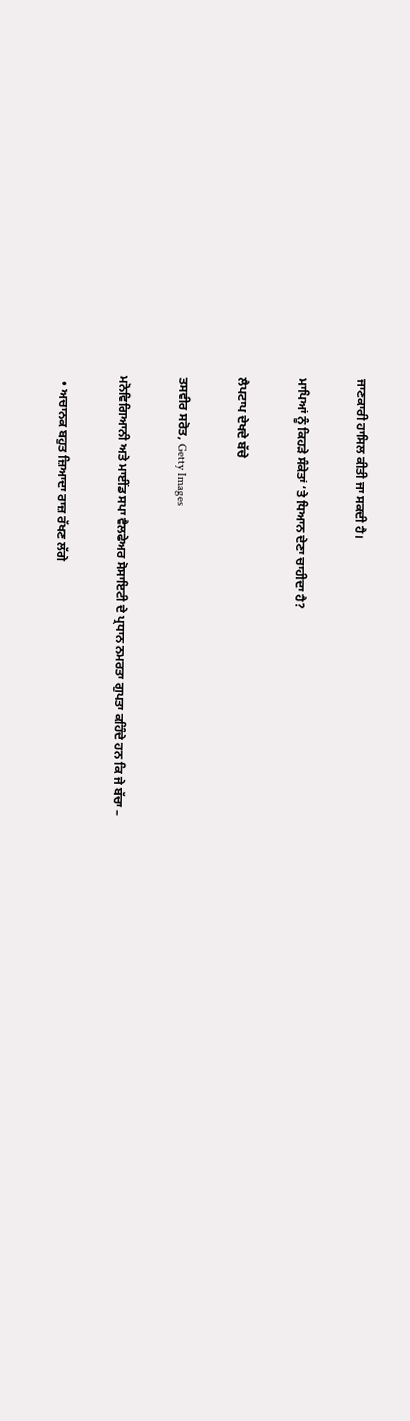ਜਾਣਕਾਰੀ ਹਾਸਿਲ ਕੀਤੀ ਜਾ ਸਕਦੀ ਹੈ।

ਮਾਪਿਆਂ ਨੂੰ ਕਿਹੜੇ ਸੰਕੇਤਾਂ ‘ਤੇ ਧਿਆਨ ਦੇਣਾ ਚਾਹੀਦਾ ਹੈ?

ਲੈਪਟਾਪ ਦੇਖਦੇ ਬੱਚੇ

ਤਸਵੀਰ ਸਰੋਤ, Getty Images

ਮਨੋਵਿਗਿਆਨੀ ਅਤੇ ਮਾਈਂਡ ਸਪਾ ਵੈਲਫੇਅਰ ਸੋਸਾਇਟੀ ਦੇ ਪ੍ਰਧਾਨ ਨਮਰਤਾ ਗੁਪਤਾ ਕਹਿੰਦੇ ਹਨ ਕਿ ਜੇ ਬੱਚਾ –

  • ਅਚਾਨਕ ਬਹੁਤ ਜ਼ਿਆਦਾ ਰਾਜ਼ ਰੱਖਣ ਲੱਗੇ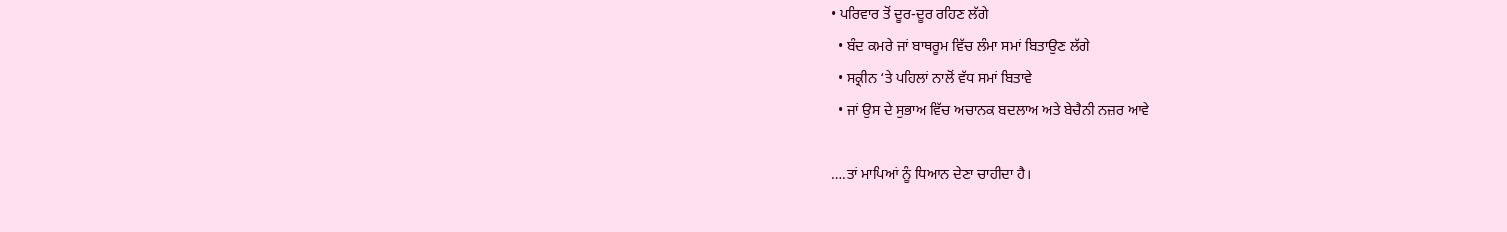• ਪਰਿਵਾਰ ਤੋਂ ਦੂਰ-ਦੂਰ ਰਹਿਣ ਲੱਗੇ
  • ਬੰਦ ਕਮਰੇ ਜਾਂ ਬਾਥਰੂਮ ਵਿੱਚ ਲੰਮਾ ਸਮਾਂ ਬਿਤਾਉਣ ਲੱਗੇ
  • ਸਕ੍ਰੀਨ ‘ਤੇ ਪਹਿਲਾਂ ਨਾਲੋਂ ਵੱਧ ਸਮਾਂ ਬਿਤਾਵੇ
  • ਜਾਂ ਉਸ ਦੇ ਸੁਭਾਅ ਵਿੱਚ ਅਚਾਨਕ ਬਦਲਾਅ ਅਤੇ ਬੇਚੈਨੀ ਨਜ਼ਰ ਆਵੇ

….ਤਾਂ ਮਾਪਿਆਂ ਨੂੰ ਧਿਆਨ ਦੇਣਾ ਚਾਹੀਦਾ ਹੈ।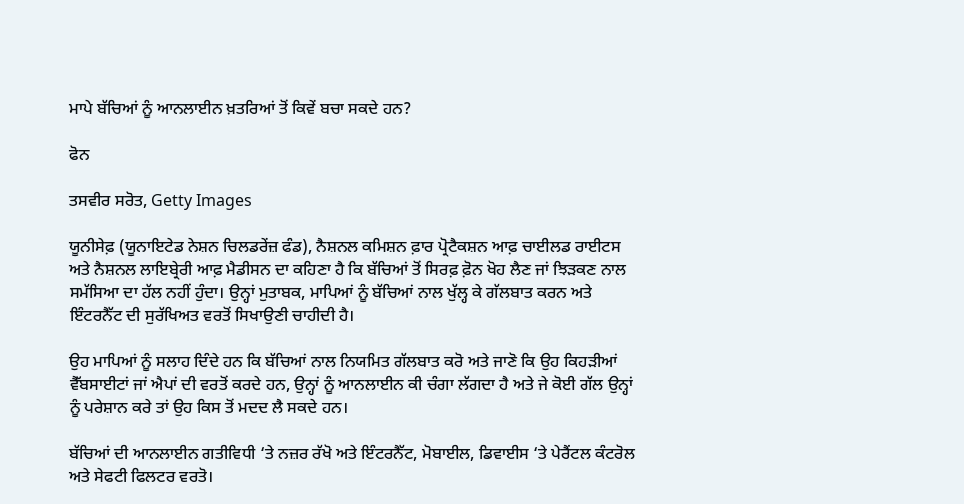ਮਾਪੇ ਬੱਚਿਆਂ ਨੂੰ ਆਨਲਾਈਨ ਖ਼ਤਰਿਆਂ ਤੋਂ ਕਿਵੇਂ ਬਚਾ ਸਕਦੇ ਹਨ?

ਫੋਨ

ਤਸਵੀਰ ਸਰੋਤ, Getty Images

ਯੂਨੀਸੇਫ਼ (ਯੂਨਾਇਟੇਡ ਨੇਸ਼ਨ ਚਿਲਡਰੇਂਜ਼ ਫੰਡ), ਨੈਸ਼ਨਲ ਕਮਿਸ਼ਨ ਫ਼ਾਰ ਪ੍ਰੋਟੈਕਸ਼ਨ ਆਫ਼ ਚਾਈਲਡ ਰਾਈਟਸ ਅਤੇ ਨੈਸ਼ਨਲ ਲਾਇਬ੍ਰੇਰੀ ਆਫ਼ ਮੈਡੀਸਨ ਦਾ ਕਹਿਣਾ ਹੈ ਕਿ ਬੱਚਿਆਂ ਤੋਂ ਸਿਰਫ਼ ਫ਼ੋਨ ਖੋਹ ਲੈਣ ਜਾਂ ਝਿੜਕਣ ਨਾਲ ਸਮੱਸਿਆ ਦਾ ਹੱਲ ਨਹੀਂ ਹੁੰਦਾ। ਉਨ੍ਹਾਂ ਮੁਤਾਬਕ, ਮਾਪਿਆਂ ਨੂੰ ਬੱਚਿਆਂ ਨਾਲ ਖੁੱਲ੍ਹ ਕੇ ਗੱਲਬਾਤ ਕਰਨ ਅਤੇ ਇੰਟਰਨੈੱਟ ਦੀ ਸੁਰੱਖਿਅਤ ਵਰਤੋਂ ਸਿਖਾਉਣੀ ਚਾਹੀਦੀ ਹੈ।

ਉਹ ਮਾਪਿਆਂ ਨੂੰ ਸਲਾਹ ਦਿੰਦੇ ਹਨ ਕਿ ਬੱਚਿਆਂ ਨਾਲ ਨਿਯਮਿਤ ਗੱਲਬਾਤ ਕਰੋ ਅਤੇ ਜਾਣੋ ਕਿ ਉਹ ਕਿਹੜੀਆਂ ਵੈੱਬਸਾਈਟਾਂ ਜਾਂ ਐਪਾਂ ਦੀ ਵਰਤੋਂ ਕਰਦੇ ਹਨ, ਉਨ੍ਹਾਂ ਨੂੰ ਆਨਲਾਈਨ ਕੀ ਚੰਗਾ ਲੱਗਦਾ ਹੈ ਅਤੇ ਜੇ ਕੋਈ ਗੱਲ ਉਨ੍ਹਾਂ ਨੂੰ ਪਰੇਸ਼ਾਨ ਕਰੇ ਤਾਂ ਉਹ ਕਿਸ ਤੋਂ ਮਦਦ ਲੈ ਸਕਦੇ ਹਨ।

ਬੱਚਿਆਂ ਦੀ ਆਨਲਾਈਨ ਗਤੀਵਿਧੀ ‘ਤੇ ਨਜ਼ਰ ਰੱਖੋ ਅਤੇ ਇੰਟਰਨੈੱਟ, ਮੋਬਾਈਲ, ਡਿਵਾਈਸ ‘ਤੇ ਪੇਰੈਂਟਲ ਕੰਟਰੋਲ ਅਤੇ ਸੇਫਟੀ ਫਿਲਟਰ ਵਰਤੋ।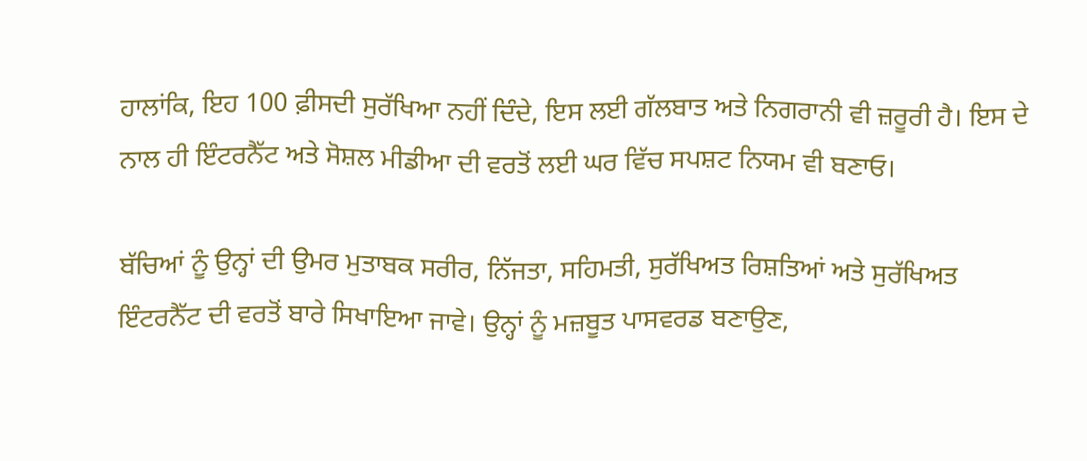ਹਾਲਾਂਕਿ, ਇਹ 100 ਫ਼ੀਸਦੀ ਸੁਰੱਖਿਆ ਨਹੀਂ ਦਿੰਦੇ, ਇਸ ਲਈ ਗੱਲਬਾਤ ਅਤੇ ਨਿਗਰਾਨੀ ਵੀ ਜ਼ਰੂਰੀ ਹੈ। ਇਸ ਦੇ ਨਾਲ ਹੀ ਇੰਟਰਨੈੱਟ ਅਤੇ ਸੋਸ਼ਲ ਮੀਡੀਆ ਦੀ ਵਰਤੋਂ ਲਈ ਘਰ ਵਿੱਚ ਸਪਸ਼ਟ ਨਿਯਮ ਵੀ ਬਣਾਓ।

ਬੱਚਿਆਂ ਨੂੰ ਉਨ੍ਹਾਂ ਦੀ ਉਮਰ ਮੁਤਾਬਕ ਸਰੀਰ, ਨਿੱਜਤਾ, ਸਹਿਮਤੀ, ਸੁਰੱਖਿਅਤ ਰਿਸ਼ਤਿਆਂ ਅਤੇ ਸੁਰੱਖਿਅਤ ਇੰਟਰਨੈੱਟ ਦੀ ਵਰਤੋਂ ਬਾਰੇ ਸਿਖਾਇਆ ਜਾਵੇ। ਉਨ੍ਹਾਂ ਨੂੰ ਮਜ਼ਬੂਤ ਪਾਸਵਰਡ ਬਣਾਉਣ,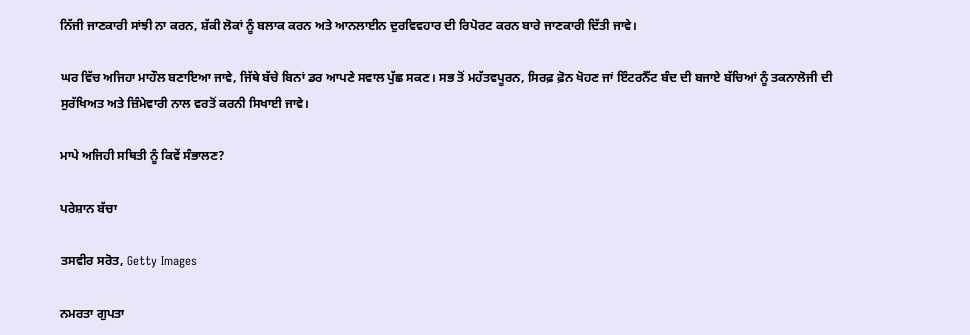ਨਿੱਜੀ ਜਾਣਕਾਰੀ ਸਾਂਝੀ ਨਾ ਕਰਨ, ਸ਼ੱਕੀ ਲੋਕਾਂ ਨੂੰ ਬਲਾਕ ਕਰਨ ਅਤੇ ਆਨਲਾਈਨ ਦੁਰਵਿਵਹਾਰ ਦੀ ਰਿਪੋਰਟ ਕਰਨ ਬਾਰੇ ਜਾਣਕਾਰੀ ਦਿੱਤੀ ਜਾਵੇ।

ਘਰ ਵਿੱਚ ਅਜਿਹਾ ਮਾਹੌਲ ਬਣਾਇਆ ਜਾਵੇ, ਜਿੱਥੇ ਬੱਚੇ ਬਿਨਾਂ ਡਰ ਆਪਣੇ ਸਵਾਲ ਪੁੱਛ ਸਕਣ। ਸਭ ਤੋਂ ਮਹੱਤਵਪੂਰਨ, ਸਿਰਫ਼ ਫ਼ੋਨ ਖੋਹਣ ਜਾਂ ਇੰਟਰਨੈੱਟ ਬੰਦ ਦੀ ਬਜਾਏ ਬੱਚਿਆਂ ਨੂੰ ਤਕਨਾਲੋਜੀ ਦੀ ਸੁਰੱਖਿਅਤ ਅਤੇ ਜ਼ਿੰਮੇਵਾਰੀ ਨਾਲ ਵਰਤੋਂ ਕਰਨੀ ਸਿਖਾਈ ਜਾਵੇ।

ਮਾਪੇ ਅਜਿਹੀ ਸਥਿਤੀ ਨੂੰ ਕਿਵੇਂ ਸੰਭਾਲਣ?

ਪਰੇਸ਼ਾਨ ਬੱਚਾ

ਤਸਵੀਰ ਸਰੋਤ, Getty Images

ਨਮਰਤਾ ਗੁਪਤਾ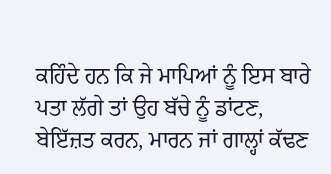ਕਹਿੰਦੇ ਹਨ ਕਿ ਜੇ ਮਾਪਿਆਂ ਨੂੰ ਇਸ ਬਾਰੇ ਪਤਾ ਲੱਗੇ ਤਾਂ ਉਹ ਬੱਚੇ ਨੂੰ ਡਾਂਟਣ, ਬੇਇੱਜ਼ਤ ਕਰਨ, ਮਾਰਨ ਜਾਂ ਗਾਲ੍ਹਾਂ ਕੱਢਣ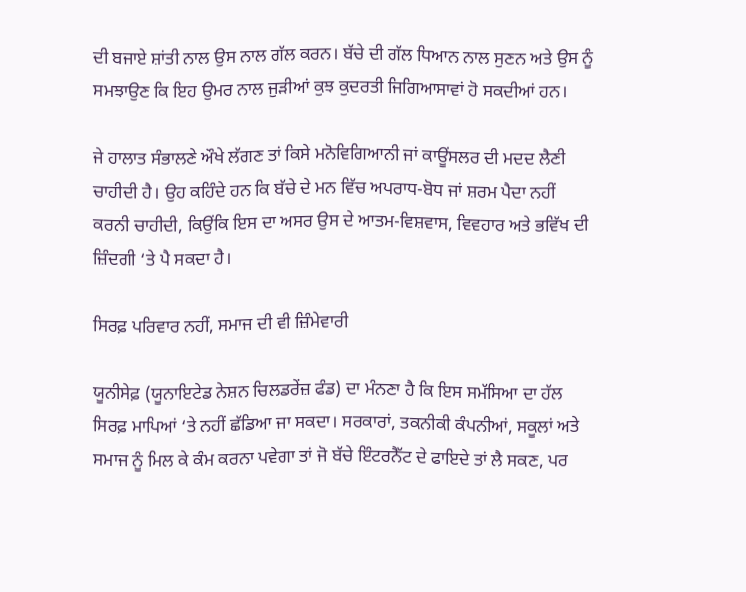ਦੀ ਬਜਾਏ ਸ਼ਾਂਤੀ ਨਾਲ ਉਸ ਨਾਲ ਗੱਲ ਕਰਨ। ਬੱਚੇ ਦੀ ਗੱਲ ਧਿਆਨ ਨਾਲ ਸੁਣਨ ਅਤੇ ਉਸ ਨੂੰ ਸਮਝਾਉਣ ਕਿ ਇਹ ਉਮਰ ਨਾਲ ਜੁੜੀਆਂ ਕੁਝ ਕੁਦਰਤੀ ਜਿਗਿਆਸਾਵਾਂ ਹੋ ਸਕਦੀਆਂ ਹਨ।

ਜੇ ਹਾਲਾਤ ਸੰਭਾਲਣੇ ਔਖੇ ਲੱਗਣ ਤਾਂ ਕਿਸੇ ਮਨੋਵਿਗਿਆਨੀ ਜਾਂ ਕਾਊਂਸਲਰ ਦੀ ਮਦਦ ਲੈਣੀ ਚਾਹੀਦੀ ਹੈ। ਉਹ ਕਹਿੰਦੇ ਹਨ ਕਿ ਬੱਚੇ ਦੇ ਮਨ ਵਿੱਚ ਅਪਰਾਧ-ਬੋਧ ਜਾਂ ਸ਼ਰਮ ਪੈਦਾ ਨਹੀਂ ਕਰਨੀ ਚਾਹੀਦੀ, ਕਿਉਂਕਿ ਇਸ ਦਾ ਅਸਰ ਉਸ ਦੇ ਆਤਮ-ਵਿਸ਼ਵਾਸ, ਵਿਵਹਾਰ ਅਤੇ ਭਵਿੱਖ ਦੀ ਜ਼ਿੰਦਗੀ ‘ਤੇ ਪੈ ਸਕਦਾ ਹੈ।

ਸਿਰਫ਼ ਪਰਿਵਾਰ ਨਹੀਂ, ਸਮਾਜ ਦੀ ਵੀ ਜ਼ਿੰਮੇਵਾਰੀ

ਯੂਨੀਸੇਫ਼ (ਯੂਨਾਇਟੇਡ ਨੇਸ਼ਨ ਚਿਲਡਰੇਂਜ਼ ਫੰਡ) ਦਾ ਮੰਨਣਾ ਹੈ ਕਿ ਇਸ ਸਮੱਸਿਆ ਦਾ ਹੱਲ ਸਿਰਫ਼ ਮਾਪਿਆਂ ‘ਤੇ ਨਹੀਂ ਛੱਡਿਆ ਜਾ ਸਕਦਾ। ਸਰਕਾਰਾਂ, ਤਕਨੀਕੀ ਕੰਪਨੀਆਂ, ਸਕੂਲਾਂ ਅਤੇ ਸਮਾਜ ਨੂੰ ਮਿਲ ਕੇ ਕੰਮ ਕਰਨਾ ਪਵੇਗਾ ਤਾਂ ਜੋ ਬੱਚੇ ਇੰਟਰਨੈੱਟ ਦੇ ਫਾਇਦੇ ਤਾਂ ਲੈ ਸਕਣ, ਪਰ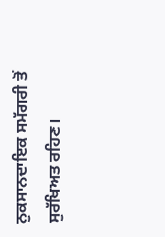ਨੁਕਸਾਨਦਾਇਕ ਸਮੱਗਰੀ ਤੋਂ ਸੁਰੱਖਿਅਤ ਰਹਿਣ।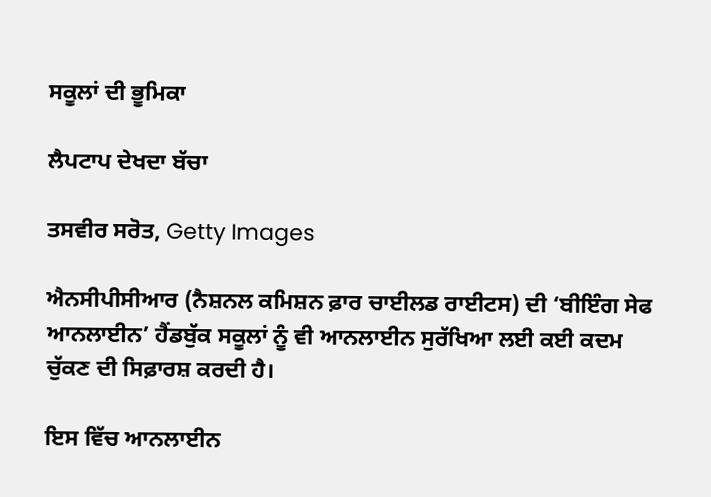ਸਕੂਲਾਂ ਦੀ ਭੂਮਿਕਾ

ਲੈਪਟਾਪ ਦੇਖਦਾ ਬੱਚਾ

ਤਸਵੀਰ ਸਰੋਤ, Getty Images

ਐਨਸੀਪੀਸੀਆਰ (ਨੈਸ਼ਨਲ ਕਮਿਸ਼ਨ ਫ਼ਾਰ ਚਾਈਲਡ ਰਾਈਟਸ) ਦੀ ‘ਬੀਇੰਗ ਸੇਫ ਆਨਲਾਈਨ’ ਹੈਂਡਬੁੱਕ ਸਕੂਲਾਂ ਨੂੰ ਵੀ ਆਨਲਾਈਨ ਸੁਰੱਖਿਆ ਲਈ ਕਈ ਕਦਮ ਚੁੱਕਣ ਦੀ ਸਿਫ਼ਾਰਸ਼ ਕਰਦੀ ਹੈ।

ਇਸ ਵਿੱਚ ਆਨਲਾਈਨ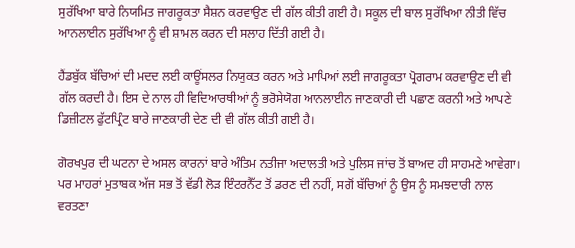ਸੁਰੱਖਿਆ ਬਾਰੇ ਨਿਯਮਿਤ ਜਾਗਰੂਕਤਾ ਸੈਸ਼ਨ ਕਰਵਾਉਣ ਦੀ ਗੱਲ ਕੀਤੀ ਗਈ ਹੈ। ਸਕੂਲ ਦੀ ਬਾਲ ਸੁਰੱਖਿਆ ਨੀਤੀ ਵਿੱਚ ਆਨਲਾਈਨ ਸੁਰੱਖਿਆ ਨੂੰ ਵੀ ਸ਼ਾਮਲ ਕਰਨ ਦੀ ਸਲਾਹ ਦਿੱਤੀ ਗਈ ਹੈ।

ਹੈਂਡਬੁੱਕ ਬੱਚਿਆਂ ਦੀ ਮਦਦ ਲਈ ਕਾਊਂਸਲਰ ਨਿਯੁਕਤ ਕਰਨ ਅਤੇ ਮਾਪਿਆਂ ਲਈ ਜਾਗਰੂਕਤਾ ਪ੍ਰੋਗਰਾਮ ਕਰਵਾਉਣ ਦੀ ਵੀ ਗੱਲ ਕਰਦੀ ਹੈ। ਇਸ ਦੇ ਨਾਲ ਹੀ ਵਿਦਿਆਰਥੀਆਂ ਨੂੰ ਭਰੋਸੇਯੋਗ ਆਨਲਾਈਨ ਜਾਣਕਾਰੀ ਦੀ ਪਛਾਣ ਕਰਨੀ ਅਤੇ ਆਪਣੇ ਡਿਜ਼ੀਟਲ ਫੁੱਟਪ੍ਰਿੰਟ ਬਾਰੇ ਜਾਣਕਾਰੀ ਦੇਣ ਦੀ ਵੀ ਗੱਲ ਕੀਤੀ ਗਈ ਹੈ।

ਗੋਰਖਪੁਰ ਦੀ ਘਟਨਾ ਦੇ ਅਸਲ ਕਾਰਨਾਂ ਬਾਰੇ ਅੰਤਿਮ ਨਤੀਜਾ ਅਦਾਲਤੀ ਅਤੇ ਪੁਲਿਸ ਜਾਂਚ ਤੋਂ ਬਾਅਦ ਹੀ ਸਾਹਮਣੇ ਆਵੇਗਾ। ਪਰ ਮਾਹਰਾਂ ਮੁਤਾਬਕ ਅੱਜ ਸਭ ਤੋਂ ਵੱਡੀ ਲੋੜ ਇੰਟਰਨੈੱਟ ਤੋਂ ਡਰਣ ਦੀ ਨਹੀਂ, ਸਗੋਂ ਬੱਚਿਆਂ ਨੂੰ ਉਸ ਨੂੰ ਸਮਝਦਾਰੀ ਨਾਲ ਵਰਤਣਾ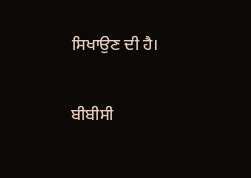ਸਿਖਾਉਣ ਦੀ ਹੈ।

ਬੀਬੀਸੀ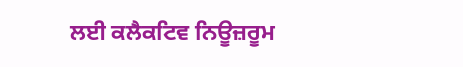ਲਈ ਕਲੈਕਟਿਵ ਨਿਊਜ਼ਰੂਮ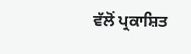ਵੱਲੋਂ ਪ੍ਰਕਾਸ਼ਿਤ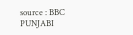source : BBC PUNJABI